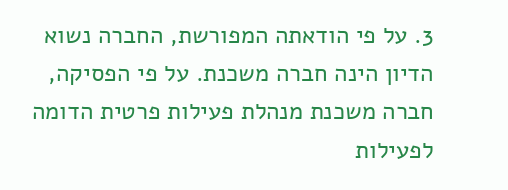3. על פי הודאתה המפורשת, החברה נשוא הדיון הינה חברה משכנת. על פי הפסיקה, חברה משכנת מנהלת פעילות פרטית הדומה לפעילות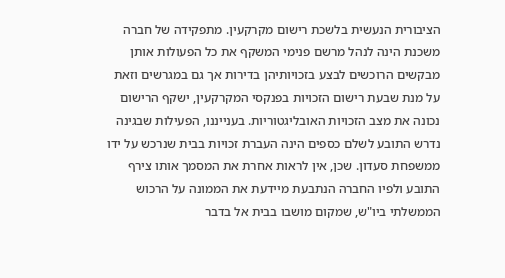הציבורית הנעשית בלשכת רישום מקרקעין. מתפקידה של חברה משכנת הינה לנהל מרשם פנימי המשקף את כל הפעולות אותן מבקשים הרוכשים לבצע בזכויותיהן בדירות אך גם במגרשים וזאת על מנת שבעת רישום הזכויות בפנקסי המקרקעין, ישקף הרישום נכונה את מצב הזכויות האובליגטוריות. בענייננו, הפעילות שבגינה נדרש התובע לשלם כספים הינה העברת זכויות בבית שנרכש על ידו ממשפחת סעדון. שכן, אין לראות אחרת את המסמך אותו צירף התובע ולפיו החברה הנתבעת מיידעת את הממונה על הרכוש הממשלתי ביו"ש, שמקום מושבו בבית אל בדבר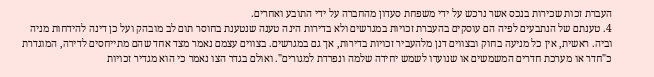העברת זכות שכירות בנכס אשר נרכש על ידי משפחת סעדון מהחברה על ידי התובע ואחרים.
4. טענתם של הנתבעים לפיה הם עוסקים בהעברת זכויות במגרשים ולא בדירות הינה טענה שנטענת בחוסר תום לב מובהק ועל כן דינה להידחות מניה וביה. ראשית, אין כל מניעה בחוק ובצווים דנן מלהעביר זכויות בדירות, אך גם במגרשים. בצווים עצמם נאמר מצד אחד שהם מתייחסים לדירה, המוגדרת כ"חדר או מערכת חדרים המשמשים או שנועדו לשמש יחידה שלמה ונפרדת למגורים". ואולם בגדר הצו נאמר כי הוא מגדיר זכויות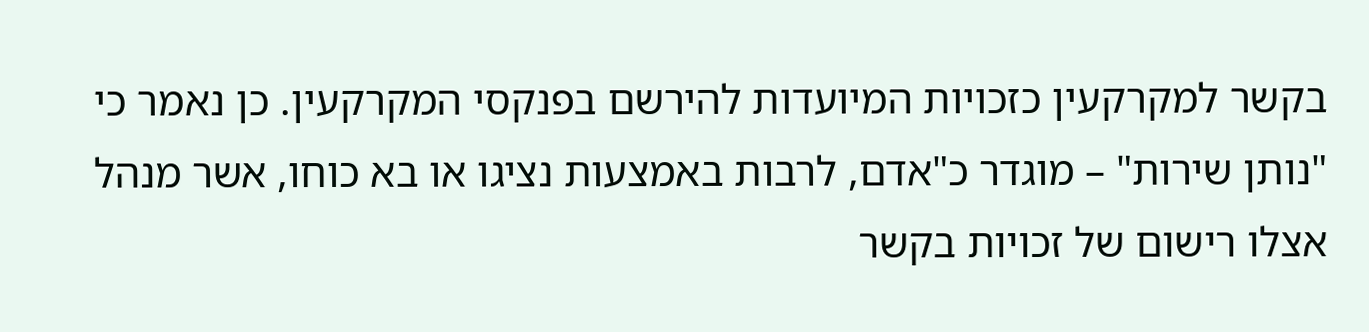בקשר למקרקעין כזכויות המיועדות להירשם בפנקסי המקרקעין. כן נאמר כי "נותן שירות" – מוגדר כ"אדם, לרבות באמצעות נציגו או בא כוחו, אשר מנהל אצלו רישום של זכויות בקשר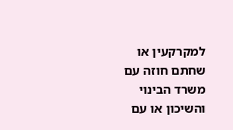למקרקעין או שחתם חוזה עם משרד הבינוי והשיכון או עם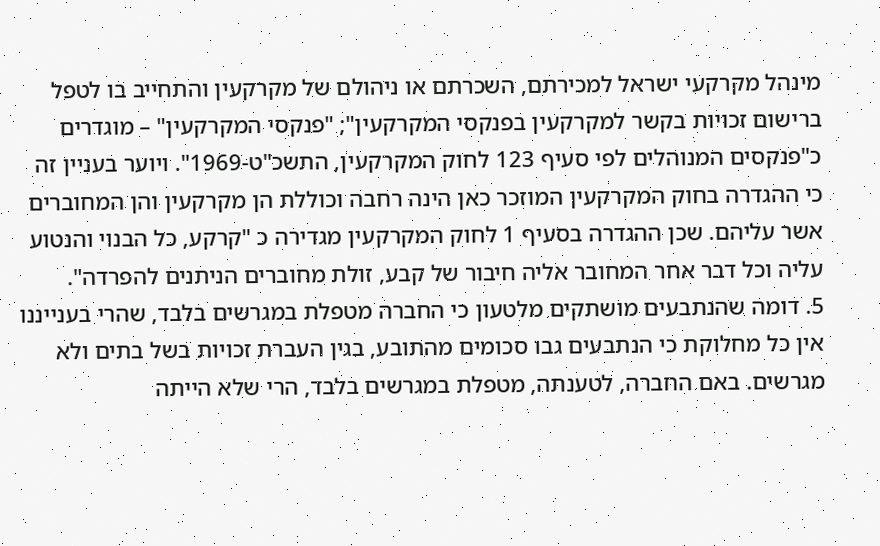מינהל מקרקעי ישראל למכירתם, השכרתם או ניהולם של מקרקעין והתחייב בו לטפל ברישום זכויות בקשר למקרקעין בפנקסי המקרקעין"; "פנקסי המקרקעין" – מוגדרים כ"פנקסים המנוהלים לפי סעיף 123 לחוק המקרקעין, התשכ"ט-1969". ויוער בעניין זה כי ההגדרה בחוק המקרקעין המוזכר כאן הינה רחבה וכוללת הן מקרקעין והן המחוברים אשר עליהם. שכן ההגדרה בסעיף 1 לחוק המקרקעין מגדירה כ "קרקע, כל הבנוי והנטוע עליה וכל דבר אחר המחובר אליה חיבור של קבע, זולת מחוברים הניתנים להפרדה".
5. דומה שהנתבעים מושתקים מלטעון כי החברה מטפלת במגרשים בלבד, שהרי בענייננו אין כל מחלוקת כי הנתבעים גבו סכומים מהתובע, בגין העברת זכויות בשל בתים ולא מגרשים. באם החברה, לטענתה, מטפלת במגרשים בלבד, הרי שלא הייתה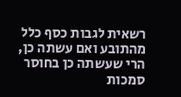רשאית לגבות כסף כלל מהתובע ואם עשתה כן, הרי שעשתה כן בחוסר סמכות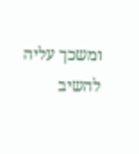ומשכך עליה להשיב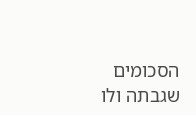הסכומים שגבתה ולו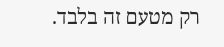רק מטעם זה בלבד.